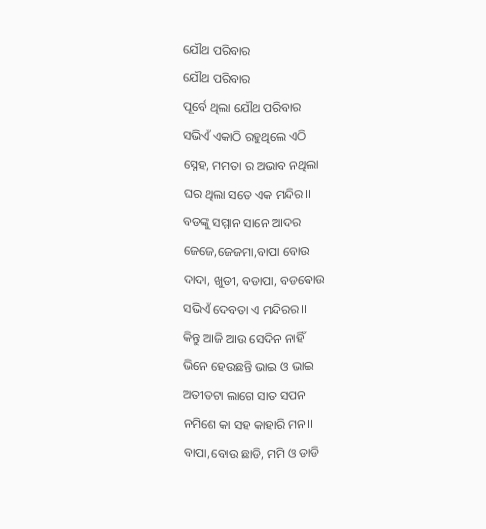ଯୌଥ ପରିବାର
ଯୌଥ ପରିବାର
ପୂର୍ବେ ଥିଲା ଯୌଥ ପରିବାର
ସଭିଏଁ ଏକାଠି ରହୁଥିଲେ ଏଠି
ସ୍ନେହ, ମମତା ର ଅଭାବ ନଥିଲା
ଘର ଥିଲା ସତେ ଏକ ମନ୍ଦିର।।
ବଡଙ୍କୁ ସମ୍ମାନ ସାନେ ଆଦର
ଜେଜେ,ଜେଜମା,ବାପା ବୋଉ
ଦାଦା, ଖୁଡୀ, ବଡାପା, ବଡଵୋଉ
ସଭିଏଁ ଦେବତା ଏ ମନ୍ଦିରର।।
କିନ୍ତୁ ଆଜି ଆଉ ସେଦିନ ନାହିଁ
ଭିନେ ହେଉଛନ୍ତି ଭାଇ ଓ ଭାଇ
ଅତୀତଟା ଲାଗେ ସାତ ସପନ
ନମିଶେ କା ସହ କାହାରି ମନ।।
ବାପା,ବୋଉ ଛାଡି, ମମି ଓ ଡାଡି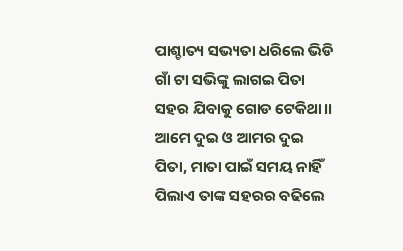ପାଶ୍ଚାତ୍ୟ ସଭ୍ୟତା ଧରିଲେ ଭିଡି
ଗାଁ ଟା ସଭିଙ୍କୁ ଲାଗଇ ପିତା
ସହର ଯିବାକୁ ଗୋଡ ଟେକିଥା।।
ଆମେ ଦୁଇ ଓ ଆମର ଦୁଇ
ପିତା, ମାତା ପାଇଁ ସମୟ ନାହିଁ
ପିଲାଏ ତାଙ୍କ ସହରର ବଢିଲେ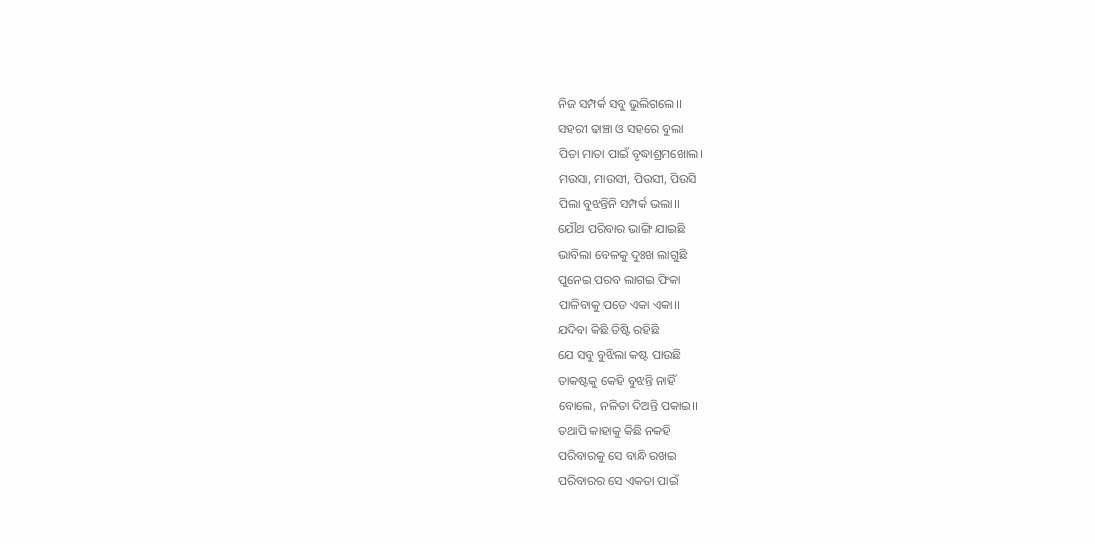ନିଜ ସମ୍ପର୍କ ସବୁ ଭୁଲିଗଲେ।।
ସହରୀ ଢାଞ୍ଚା ଓ ସହରେ ବୁଲା
ପିତା ମାତା ପାଇଁ ବୃଦ୍ଧାଶ୍ରମଖୋଲ।
ମଉସା, ମାଉସୀ, ପିଉସୀ, ପିଉସି
ପିଲା ବୁଝନ୍ତିନି ସମ୍ପର୍କ ଭଲା।।
ଯୌଥ ପରିବାର ଭାଙ୍ଗି ଯାଇଛି
ଭାବିଲା ବେଳକୁ ଦୁଃଖ ଲାଗୁଛି
ପୁନେଇ ପରବ ଲାଗଇ ଫିକା
ପାଳିବାକୁ ପଡେ ଏକା ଏକା।।
ଯଦିବା କିଛି ତିଷ୍ଟି ରହିଛି
ଯେ ସବୁ ବୁଝିଲା କଷ୍ଟ ପାଉଛି
ତାକଷ୍ଟକୁ କେହି ବୁଝନ୍ତି ନାହିଁ
ବୋଲେ, ନଳିତା ଦିଅନ୍ତି ପକାଇ।।
ତଥାପି କାହାକୁ କିଛି ନକହି
ପରିବାରକୁ ସେ ବାନ୍ଧି ରଖଇ
ପରିବାରର ସେ ଏକତା ପାଇଁ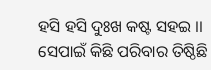ହସି ହସି ଦୁଃଖ କଷ୍ଟ ସହଇ ।।
ସେପାଇଁ କିଛି ପରିବାର ତିଷ୍ଠିଛି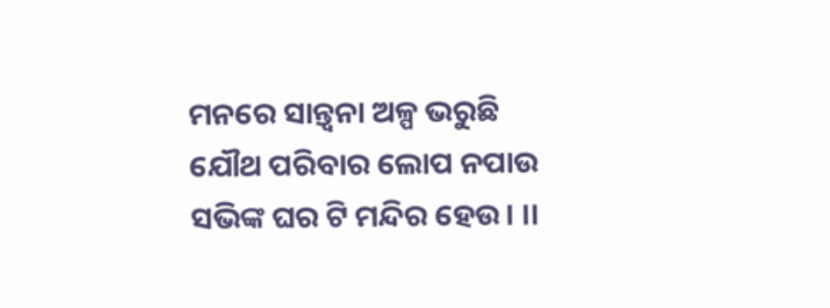ମନରେ ସାନ୍ତ୍ଵନା ଅଳ୍ପ ଭରୁଛି
ଯୌଥ ପରିବାର ଲୋପ ନପାଉ
ସଭିଙ୍କ ଘର ଟି ମନ୍ଦିର ହେଉ। ।।